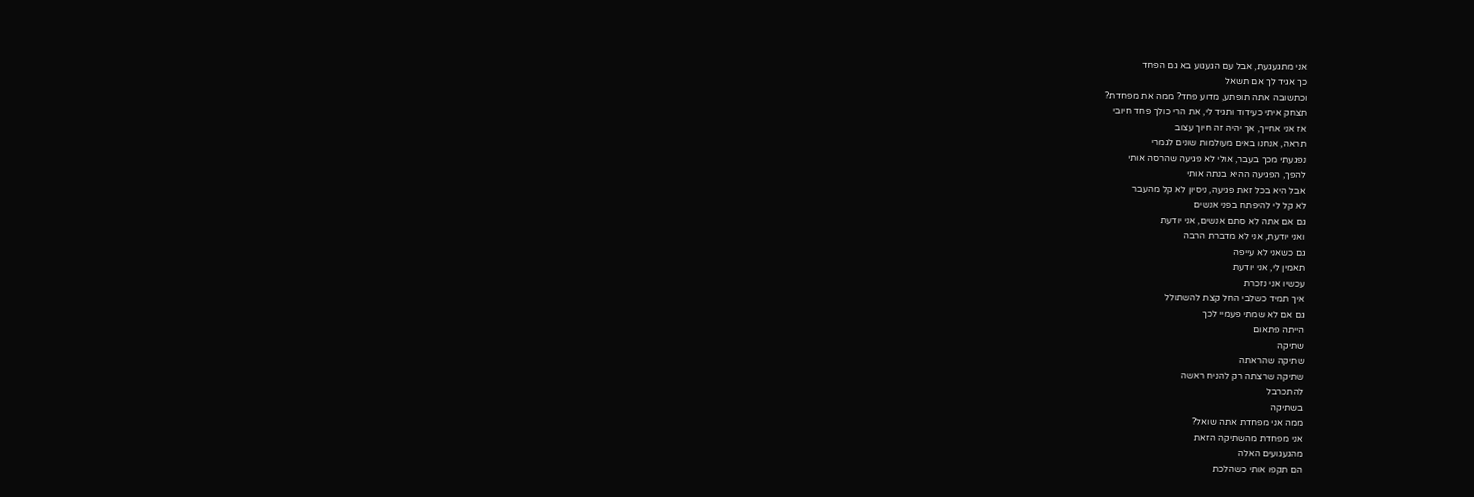אני מתגעגעת, אבל עם הגעגוע בא גם הפחד
כך אגיד לך אם תשאל
וכתשובה אתה תופתע, מדוע פחד? ממה את מפחדת?
תצחק איתי כעידוד ותגיד לי, את הרי כולך פחד חיובי
אז אני אחייך, אך יהיה זה חיוך עצוב
תראה, אנחנו באים מעולמות שונים לגמרי
נפגעתי מכך בעבר, אולי לא פגיעה שהרסה אותי
להפך, הפגיעה ההיא בנתה אותי
אבל היא בכל זאת פגיעה, ניסיון לא קל מהעבר
לא קל לי להיפתח בפני אנשים
גם אם אתה לא סתם אנשים, אני יודעת
ואני יודעת, אני לא מדברת הרבה
גם כשאני לא עייפה
תאמין לי, אני יודעת
עכשיו אני נזכרת
איך תמיד כשלבי החל קצת להשתולל
גם אם לא שמתי פעמיי לכך
הייתה פתאום
שתיקה
שתיקה שהראתה
שתיקה שרצתה רק להניח ראשה
להתכרבל
בשתיקה
ממה אני מפחדת אתה שואל?
אני מפחדת מהשתיקה הזאת
מהגעגועים האלה
הם תקפו אותי כשהלכת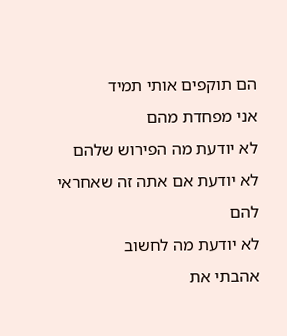הם תוקפים אותי תמיד
אני מפחדת מהם
לא יודעת מה הפירוש שלהם
לא יודעת אם אתה זה שאחראי להם
לא יודעת מה לחשוב
אהבתי את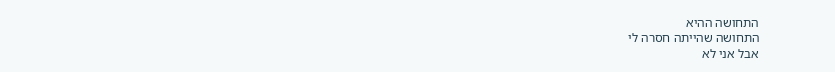התחושה ההיא
התחושה שהייתה חסרה לי
אבל אני לא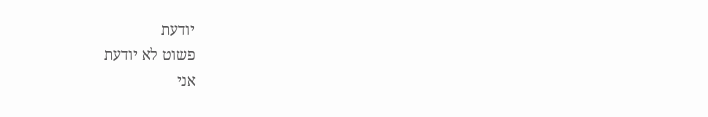יודעת
פשוט לא יודעת
אני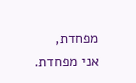מפחדת,
אני מפחדת.